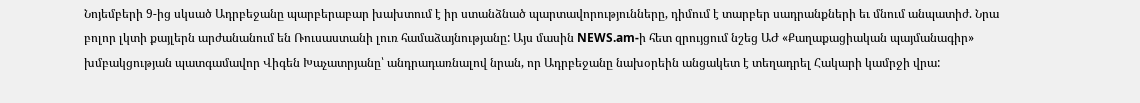Նոյեմբերի 9-ից սկսած Ադրբեջանը պարբերաբար խախտում է իր ստանձնած պարտավորությունները, դիմում է տարբեր սադրանքների եւ մնում անպատիժ. Նրա բոլոր լկտի քայլերն արժանանում են Ռուսաստանի լուռ համաձայնությանը: Այս մասին NEWS.am-ի հետ զրույցում նշեց ԱԺ «Քաղաքացիական պայմանագիր» խմբակցության պատգամավոր Վիգեն Խաչատրյանը՝ անդրադառնալով նրան, որ Ադրբեջանը նախօրեին անցակետ է տեղադրել Հակարի կամրջի վրա: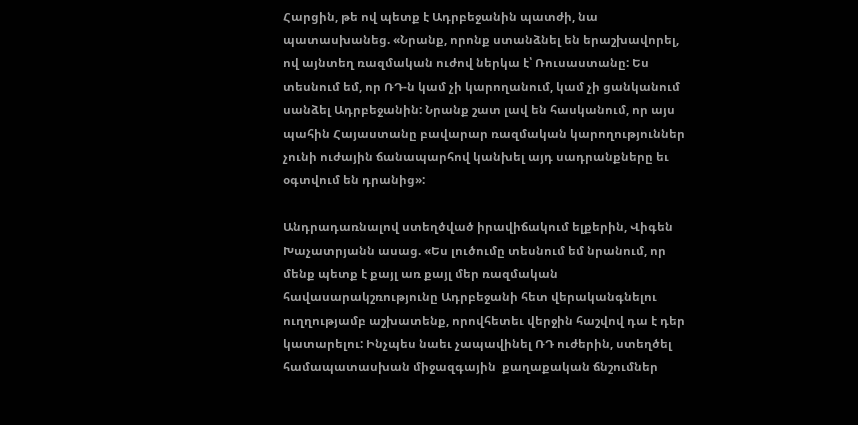Հարցին, թե ով պետք է Ադրբեջանին պատժի, նա պատասխանեց. «Նրանք, որոնք ստանձնել են երաշխավորել, ով այնտեղ ռազմական ուժով ներկա է՝ Ռուսաստանը: Ես տեսնում եմ, որ ՌԴ-ն կամ չի կարողանում, կամ չի ցանկանում սանձել Ադրբեջանին: Նրանք շատ լավ են հասկանում, որ այս պահին Հայաստանը բավարար ռազմական կարողություններ չունի ուժային ճանապարհով կանխել այդ սադրանքները եւ օգտվում են դրանից»:

Անդրադառնալով ստեղծված իրավիճակում ելքերին, Վիգեն Խաչատրյանն ասաց. «Ես լուծումը տեսնում եմ նրանում, որ մենք պետք է քայլ առ քայլ մեր ռազմական հավասարակշռությունը Ադրբեջանի հետ վերականգնելու ուղղությամբ աշխատենք, որովհետեւ վերջին հաշվով դա է դեր կատարելու: Ինչպես նաեւ չապավինել ՌԴ ուժերին, ստեղծել համապատասխան միջազգային  քաղաքական ճնշումներ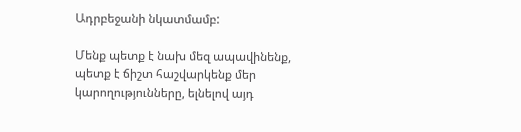Ադրբեջանի նկատմամբ:

Մենք պետք է նախ մեզ ապավինենք, պետք է ճիշտ հաշվարկենք մեր կարողությունները, ելնելով այդ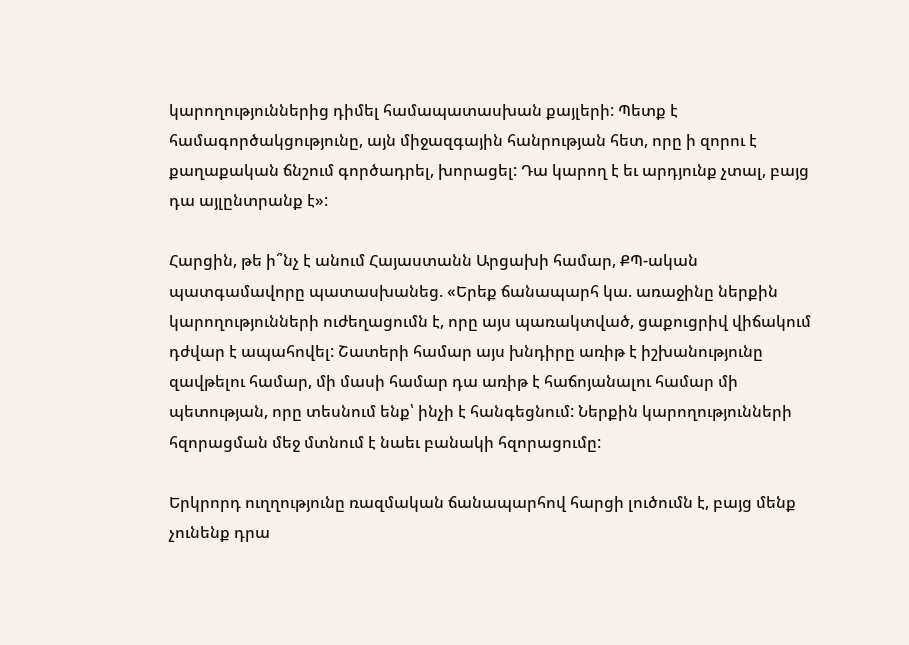կարողություններից դիմել համապատասխան քայլերի: Պետք է համագործակցությունը, այն միջազգային հանրության հետ, որը ի զորու է քաղաքական ճնշում գործադրել, խորացել: Դա կարող է եւ արդյունք չտալ, բայց դա այլընտրանք է»:

Հարցին, թե ի՞նչ է անում Հայաստանն Արցախի համար, ՔՊ-ական պատգամավորը պատասխանեց. «Երեք ճանապարհ կա. առաջինը ներքին կարողությունների ուժեղացումն է, որը այս պառակտված, ցաքուցրիվ վիճակում դժվար է ապահովել: Շատերի համար այս խնդիրը առիթ է իշխանությունը զավթելու համար, մի մասի համար դա առիթ է հաճոյանալու համար մի պետության, որը տեսնում ենք՝ ինչի է հանգեցնում: Ներքին կարողությունների հզորացման մեջ մտնում է նաեւ բանակի հզորացումը:

Երկրորդ ուղղությունը ռազմական ճանապարհով հարցի լուծումն է, բայց մենք չունենք դրա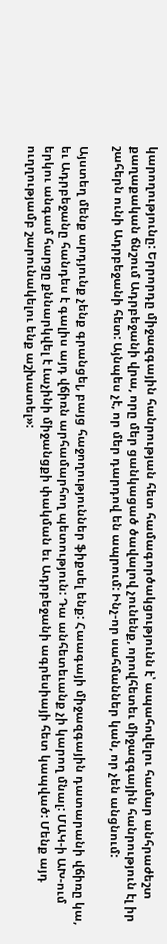կարողությունը: Երրորդը միջազգային հանրության հետ համագործակցությունն է՝ ապահովելու համար անհրաժեշտ քաղաքական ճնշում Ադրբեջանի վրա, որը մեր ցանկացած ծավալով չունենք, որովհետեւ միջազգային հանրություն էլ իր շահերն ունի Ադրբեջանի հետ: Այնպես չէ, որ մեր դարդով են ապրում: Ինչ-որ սահմաններ կան, որ չեն անցնում:

Այստեղ մենք արդյունք չենք գրանցել, բայց հաջողություններ ֆիքսել ենք: Հաագայի միջազգային դատարանի վճիռը կա, եւ Ադրբեջանը հանդես է գալիս այդ վճիռն արհամարհող պետություն: Դա անհետեւանք չի կարող մնալ: ՄԱԿ-ի ԱԽ-ում երկու անգամ հարցը քննարկվել է Լաչինի միջանցքի փակման եւ Ադրբեջանի ագրեսիայի հետ կապված: Մենք այդ ուղղությամբ շարունակելու ենք աշխատել»: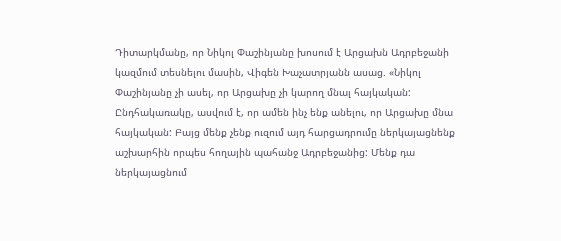Դիտարկմանը, որ Նիկոլ Փաշինյանը խոսում է Արցախն Ադրբեջանի կազմում տեսնելու մասին, Վիգեն Խաչատրյանն ասաց. «Նիկոլ Փաշինյանը չի ասել, որ Արցախը չի կարող մնալ հայկական: Ընդհակառակը, ասվում է, որ ամեն ինչ ենք անելու, որ Արցախը մնա հայկական: Բայց մենք չենք ուզում այդ հարցադրումը ներկայացնենք աշխարհին որպես հողային պահանջ Ադրբեջանից: Մենք դա ներկայացնում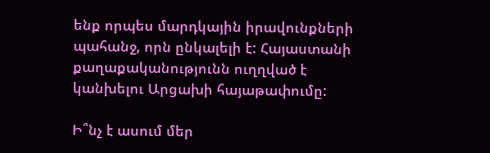ենք որպես մարդկային իրավունքների պահանջ, որն ընկալելի է: Հայաստանի քաղաքականությունն ուղղված է կանխելու Արցախի հայաթափումը:

Ի՞նչ է ասում մեր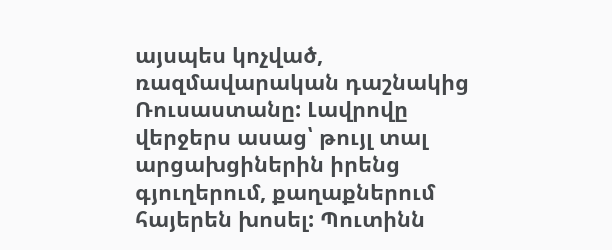այսպես կոչված, ռազմավարական դաշնակից Ռուսաստանը: Լավրովը վերջերս ասաց՝ թույլ տալ արցախցիներին իրենց գյուղերում, քաղաքներում հայերեն խոսել: Պուտինն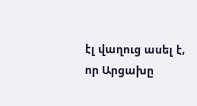էլ վաղուց ասել է, որ Արցախը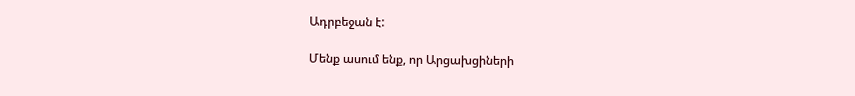Ադրբեջան է:

Մենք ասում ենք, որ Արցախցիների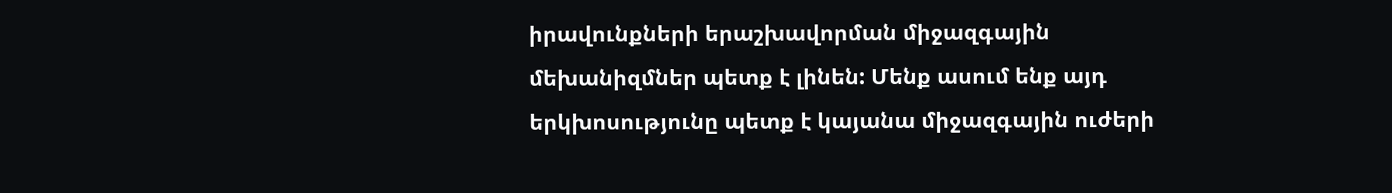իրավունքների երաշխավորման միջազգային մեխանիզմներ պետք է լինեն: Մենք ասում ենք այդ երկխոսությունը պետք է կայանա միջազգային ուժերի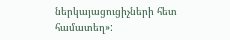ներկայացուցիչների հետ համատեղ»: